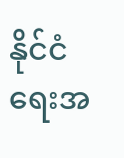နိုင်ငံရေးအ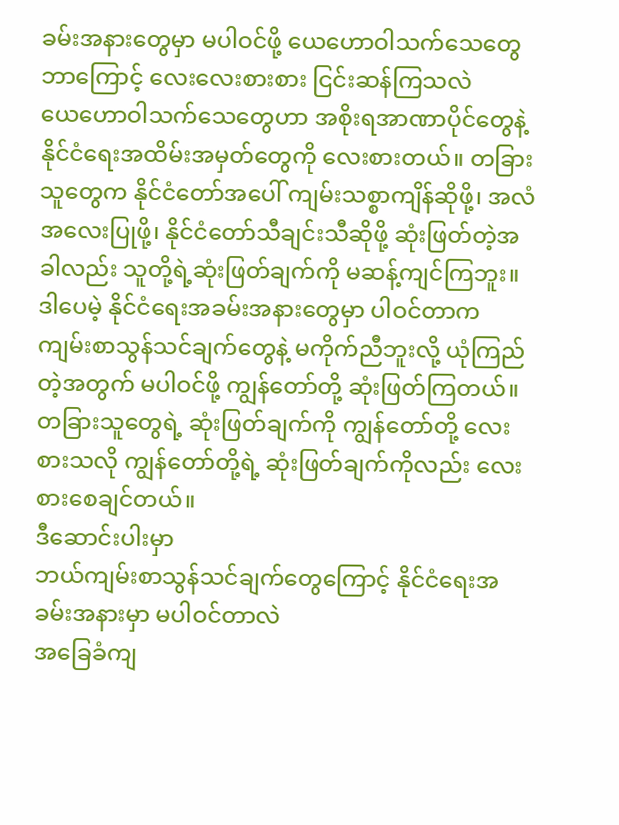ခမ်းအနားတွေမှာ မပါဝင်ဖို့ ယေဟောဝါသက်သေတွေ ဘာကြောင့် လေးလေးစားစား ငြင်းဆန်ကြသလဲ
ယေဟောဝါသက်သေတွေဟာ အစိုးရအာဏာပိုင်တွေနဲ့ နိုင်ငံရေးအထိမ်းအမှတ်တွေကို လေးစားတယ်။ တခြားသူတွေက နိုင်ငံတော်အပေါ် ကျမ်းသစ္စာကျိန်ဆိုဖို့၊ အလံအလေးပြုဖို့၊ နိုင်ငံတော်သီချင်းသီဆိုဖို့ ဆုံးဖြတ်တဲ့အခါလည်း သူတို့ရဲ့ဆုံးဖြတ်ချက်ကို မဆန့်ကျင်ကြဘူး။
ဒါပေမဲ့ နိုင်ငံရေးအခမ်းအနားတွေမှာ ပါဝင်တာက ကျမ်းစာသွန်သင်ချက်တွေနဲ့ မကိုက်ညီဘူးလို့ ယုံကြည်တဲ့အတွက် မပါဝင်ဖို့ ကျွန်တော်တို့ ဆုံးဖြတ်ကြတယ်။ တခြားသူတွေရဲ့ ဆုံးဖြတ်ချက်ကို ကျွန်တော်တို့ လေးစားသလို ကျွန်တော်တို့ရဲ့ ဆုံးဖြတ်ချက်ကိုလည်း လေးစားစေချင်တယ်။
ဒီဆောင်းပါးမှာ
ဘယ်ကျမ်းစာသွန်သင်ချက်တွေကြောင့် နိုင်ငံရေးအခမ်းအနားမှာ မပါဝင်တာလဲ
အခြေခံကျ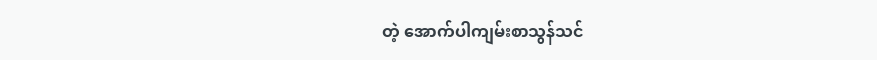တဲ့ အောက်ပါကျမ်းစာသွန်သင်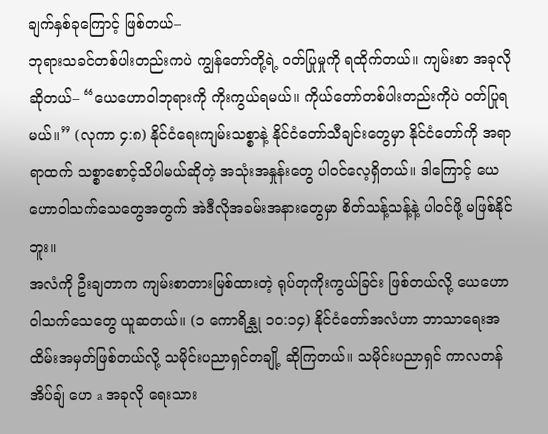ချက်နှစ်ခုကြောင့် ဖြစ်တယ်–
ဘုရားသခင်တစ်ပါးတည်းကပဲ ကျွန်တော်တို့ရဲ့ ဝတ်ပြုမှုကို ရထိုက်တယ်။ ကျမ်းစာ အခုလိုဆိုတယ်– “ယေဟောဝါဘုရားကို ကိုးကွယ်ရမယ်။ ကိုယ်တော်တစ်ပါးတည်းကိုပဲ ဝတ်ပြုရမယ်။” (လုကာ ၄:၈) နိုင်ငံရေးကျမ်းသစ္စာနဲ့ နိုင်ငံတော်သီချင်းတွေမှာ နိုင်ငံတော်ကို အရာရာထက် သစ္စာစောင့်သိပါမယ်ဆိုတဲ့ အသုံးအနှုန်းတွေ ပါဝင်လေ့ရှိတယ်။ ဒါကြောင့် ယေဟောဝါသက်သေတွေအတွက် အဲဒီလိုအခမ်းအနားတွေမှာ စိတ်သန့်သန့်နဲ့ ပါဝင်ဖို့ မဖြစ်နိုင်ဘူး။
အလံကို ဦးချတာက ကျမ်းစာတားမြစ်ထားတဲ့ ရုပ်တုကိုးကွယ်ခြင်း ဖြစ်တယ်လို့ ယေဟောဝါသက်သေတွေ ယူဆတယ်။ (၁ ကောရိန္သု ၁၀:၁၄) နိုင်ငံတော်အလံဟာ ဘာသာရေးအထိမ်းအမှတ်ဖြစ်တယ်လို့ သမိုင်းပညာရှင်တချို့ ဆိုကြတယ်။ သမိုင်းပညာရှင် ကာလတန် အိပ်ချ် ဟေ a အခုလို ရေးသား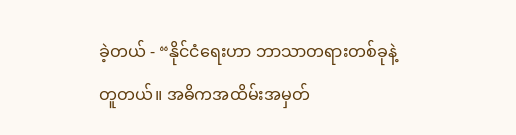ခဲ့တယ် - “နိုင်ငံရေးဟာ ဘာသာတရားတစ်ခုနဲ့တူတယ်။ အဓိကအထိမ်းအမှတ်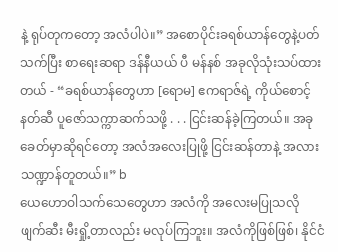နဲ့ ရုပ်တုကတော့ အလံပါပဲ။” အစောပိုင်းခရစ်ယာန်တွေနဲ့ပတ်သက်ပြီး စာရေးဆရာ ဒန်နီယယ် ပီ မန်နစ် အခုလိုသုံးသပ်ထားတယ် - “ခရစ်ယာန်တွေဟာ [ရောမ] ဧကရာဇ်ရဲ့ ကိုယ်စောင့်နတ်ဆီ ပူဇော်သက္ကာဆက်သဖို့ . . . ငြင်းဆန်ခဲ့ကြတယ်။ အခုခေတ်မှာဆိုရင်တော့ အလံအလေးပြုဖို့ ငြင်းဆန်တာနဲ့ အလားသဏ္ဍာန်တူတယ်။” b
ယေဟောဝါသက်သေတွေဟာ အလံကို အလေးမပြုသလို ဖျက်ဆီး မီးရှို့တာလည်း မလုပ်ကြဘူး။ အလံကိုဖြစ်ဖြစ်၊ နိုင်ငံ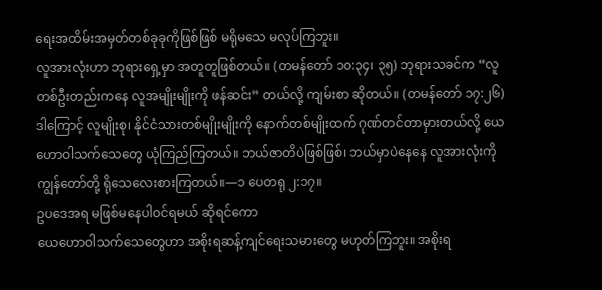ရေးအထိမ်းအမှတ်တစ်ခုခုကိုဖြစ်ဖြစ် မရိုမသေ မလုပ်ကြဘူး။
လူအားလုံးဟာ ဘုရားရှေ့မှာ အတူတူဖြစ်တယ်။ (တမန်တော် ၁၀:၃၄၊ ၃၅) ဘုရားသခင်က “လူတစ်ဦးတည်းကနေ လူအမျိုးမျိုးကို ဖန်ဆင်း” တယ်လို့ ကျမ်းစာ ဆိုတယ်။ (တမန်တော် ၁၇:၂၆) ဒါကြောင့် လူမျိုးစု၊ နိုင်ငံသားတစ်မျိုးမျိုးကို နောက်တစ်မျိုးထက် ဂုဏ်တင်တာမှားတယ်လို့ ယေဟောဝါသက်သေတွေ ယုံကြည်ကြတယ်။ ဘယ်ဇာတိပဲဖြစ်ဖြစ်၊ ဘယ်မှာပဲနေနေ လူအားလုံးကို ကျွန်တော်တို့ ရိုသေလေးစားကြတယ်။—၁ ပေတရု ၂:၁၇။
ဥပဒေအရ မဖြစ်မနေပါဝင်ရမယ် ဆိုရင်ကော
ယေဟောဝါသက်သေတွေဟာ အစိုးရဆန့်ကျင်ရေးသမားတွေ မဟုတ်ကြဘူး။ အစိုးရ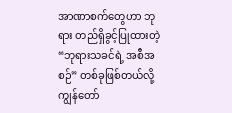အာဏာစက်တွေဟာ ဘုရား တည်ရှိခွင့်ပြုထားတဲ့ “ဘုရားသခင်ရဲ့ အစီအစဉ်” တစ်ခုဖြစ်တယ်လို့ ကျွန်တော်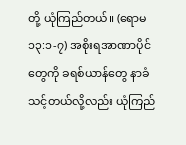တို့ ယုံကြည်တယ်။ (ရောမ ၁၃:၁-၇) အစိုးရအာဏာပိုင်တွေကို ခရစ်ယာန်တွေ နာခံသင့်တယ်လို့လည်း ယုံကြည်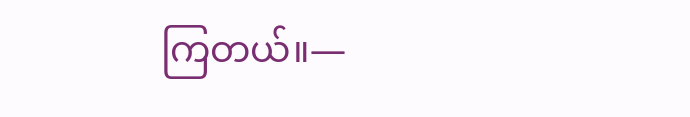ကြတယ်။—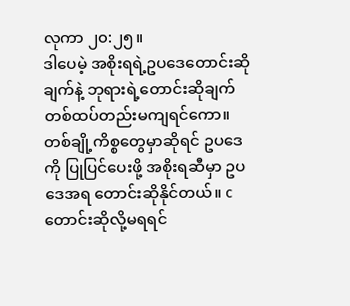လုကာ ၂၀:၂၅။
ဒါပေမဲ့ အစိုးရရဲ့ဥပဒေတောင်းဆိုချက်နဲ့ ဘုရားရဲ့တောင်းဆိုချက် တစ်ထပ်တည်းမကျရင်ကော။ တစ်ချို့ကိစ္စတွေမှာဆိုရင် ဥပဒေကို ပြုပြင်ပေးဖို့ အစိုးရဆီမှာ ဥပဒေအရ တောင်းဆိုနိုင်တယ်။ c တောင်းဆိုလို့မရရင်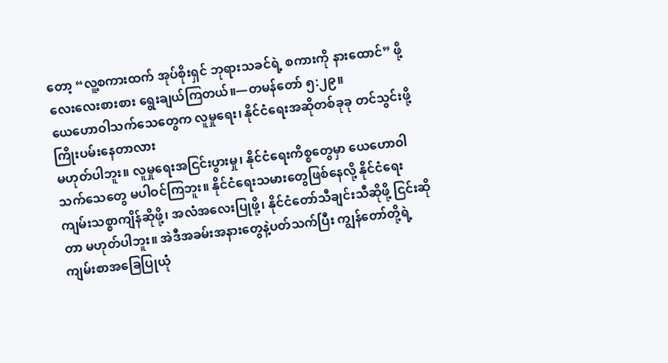တော့ “လူ့စကားထက် အုပ်စိုးရှင် ဘုရားသခင်ရဲ့ စကားကို နားထောင်” ဖို့ လေးလေးစားစား ရွေးချယ်ကြတယ်။—တမန်တော် ၅:၂၉။
ယေဟောဝါသက်သေတွေက လူမှုရေး၊ နိုင်ငံရေးအဆိုတစ်ခုခု တင်သွင်းဖို့ ကြိုးပမ်းနေတာလား
မဟုတ်ပါဘူး။ လူမှုရေးအငြင်းပွားမှု၊ နိုင်ငံရေးကိစ္စတွေမှာ ယေဟောဝါသက်သေတွေ မပါဝင်ကြဘူး။ နိုင်ငံရေးသမားတွေဖြစ်နေလို့ နိုင်ငံရေးကျမ်းသစ္စာကျိန်ဆိုဖို့၊ အလံအလေးပြုဖို့၊ နိုင်ငံတော်သီချင်းသီဆိုဖို့ ငြင်းဆိုတာ မဟုတ်ပါဘူး။ အဲဒီအခမ်းအနားတွေနဲ့ပတ်သက်ပြီး ကျွန်တော်တို့ရဲ့ ကျမ်းစာအခြေပြုယုံ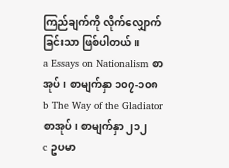ကြည်ချက်ကို လိုက်လျှောက်ခြင်းသာ ဖြစ်ပါတယ်။
a Essays on Nationalism စာအုပ်၊ စာမျက်နှာ ၁၀၇-၁၀၈
b The Way of the Gladiator စာအုပ်၊ စာမျက်နှာ ၂၁၂
c ဥပမာ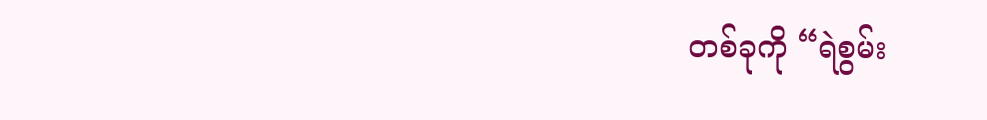တစ်ခုကို “ရဲစွမ်း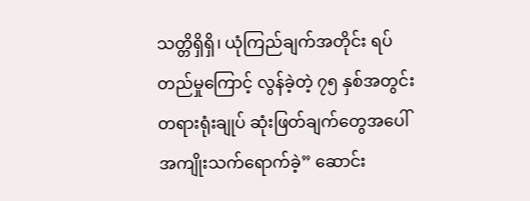သတ္တိရှိရှိ၊ ယုံကြည်ချက်အတိုင်း ရပ်တည်မှုကြောင့် လွန်ခဲ့တဲ့ ၇၅ နှစ်အတွင်း တရားရုံးချုပ် ဆုံးဖြတ်ချက်တွေအပေါ် အကျိုးသက်ရောက်ခဲ့” ဆောင်း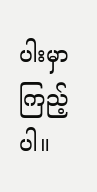ပါးမှာ ကြည့်ပါ။